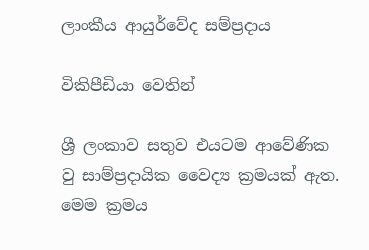ලාංකීය ආයුර්වේද සම්ප්‍රදාය

විකිපීඩියා වෙතින්

ශ්‍රී ලංකාව සතුව එයටම ආවේණික වු සාම්ප්‍රදායික වෛද්‍ය ක්‍රමයක් ඇත. මෙම ක්‍රමය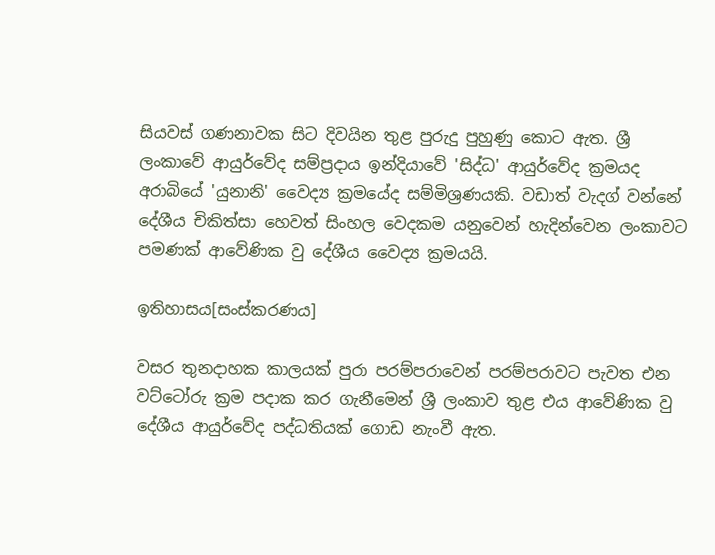සියවස් ගණනාවක සිට දිවයින තුළ පුරුදු පුහුණු කොට ඇත. ශ්‍රී ලංකාවේ ආයුර්වේද සම්ප්‍රදාය ඉන්දියාවේ 'සිද්ධ' ආයුර්වේද ක්‍රමයද අරාබියේ 'යුනානි' වෛද්‍ය ක්‍රමයේද සම්මිශ්‍රණයකි. වඩාත් වැදග් වන්නේ දේශීය චිකිත්සා හෙවත් සිංහල වෙදකම යනුවෙන් හැදින්වෙන ලංකා‍වට පමණක් ‍ආවේණික වු දේශීය වෛද්‍ය ක්‍රමයයි.

ඉතිහාසය[සංස්කරණය]

වසර තුනදාහක කාලයක් පුරා පරම්පරාවෙන් පරම්පරාවට පැවත එන වට්ටෝරු ක්‍රම පදාක කර ගැනීමෙන් ශ්‍රී ලංකා‍ව තුළ එය ආවේණික වු දේශීය ආයුර්වේද පද්ධතියක් ගොඩ නැංවී ඇත.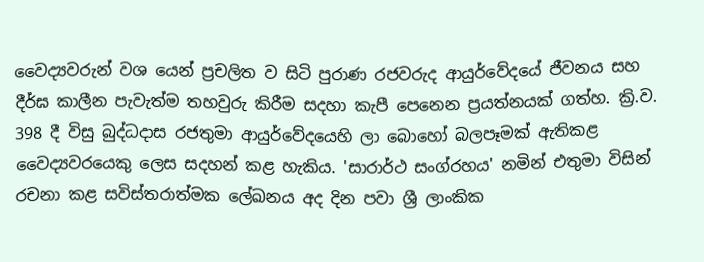වෛද්‍යවරුන් වශ යෙන් ප්‍රචලිත ව සිටි පුරාණ රජවරුද ආයුර්වේදයේ ජීවනය සහ දීර්ඝ කාලීන පැවැත්ම තහවුරු කිරීම සදහා කැපී පෙනෙන ප්‍රයත්නයක් ගත්හ. ක්‍රි.ව. 398 දී විසු බුද්ධදාස රජතුමා ආයුර්වේදයෙහි ලා බොහෝ බලපෑමක් ඇතිකළ වෛද්‍යවරයෙකු ලෙස සදහන් කළ හැකිය. 'සාරාර්ථ සංග්රහය' නමින් එතුමා විසින් රචනා කළ සවිස්තරාත්මක ලේඛනය අද දින පවා ශ්‍රී ලාංකික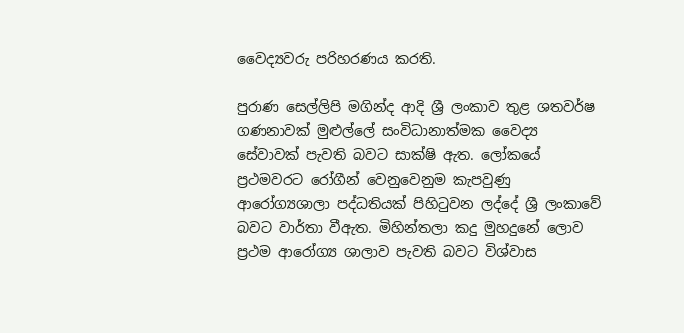වෛද්‍යවරු පරිහරණය කරති.

පුරාණ සෙල්ලිපි මගින්ද ආදි ශ්‍රී ලංකාව තුළ ශතවර්ෂ ගණනාවක් මුළුල්ලේ සංවිධානාත්මක වෛද්‍ය සේවාවක් පැවති බවට සාක්ෂි ඇත. ලෝකයේ ප්‍රථමවරට රෝගීන් වෙනුවෙනුම කැපවුණු ආරෝග්‍යශාලා පද්ධතියක් පිහිටුවන ලද්දේ ශ්‍රී ලංකාවේ බවට වාර්තා වීඇත. මිහින්තලා කදු මුහදුනේ ලොව ප්‍රථම ආරෝග්‍ය ශාලාව පැවති බවට විශ්වාස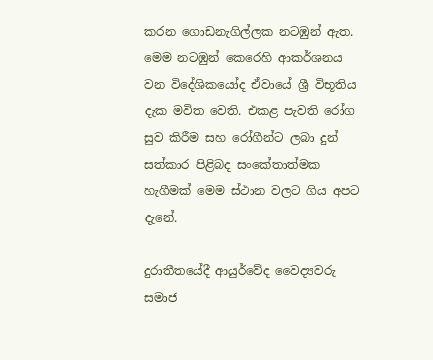කරන ගොඩනැගිල්ලක නටඹුන් ඇත. මෙම නටඹුන් කෙරෙහි ආකර්ශනය වන විදේශිකයෝද ‍ඒවායේ ශ්‍රී විභූතිය දැක මවිත වෙති. එකළ පැවති රෝග සුව කිරීම සහ රෝගීන්ට ලබා දුන් සත්කාර පිළිබද සංකේතාත්මක හැගීමක් මෙම ස්ථාන වලට ගිය අපට දැනේ.

දුරාතීතයේදී ආයුර්වේද වෛද්‍යවරු සමාජ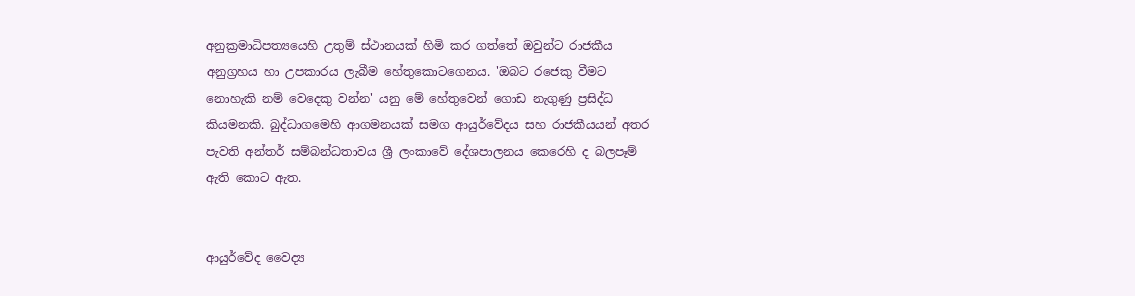අනුක්‍රමාධිපත්‍යයෙහි උතුම් ස්ථානයක් හිමි කර ගත්තේ ඔවුන්ට රාජකීය අනුග්‍රහය හා උපකාරය ලැබීම හේතුකොටගෙනය. 'ඔබට රජෙකු වීමට නොහැකි නම් වෙදෙකු වන්න' යනු මේ හේතුවෙන් ගොඩ නැගුණු ප්‍රසිද්ධ කියමනකි. බුද්ධාගමෙහි ආගමනයක් සමග ආයුර්වේදය සහ රාජකීයයන් අතර පැවති අන්තර් සම්බන්ධතාවය ශ්‍රී ලංකාවේ දේශපාලනය කෙරෙහි ද බලපෑම් ඇති කොට ඇත.


ආයුර්වේද වෛද්‍ය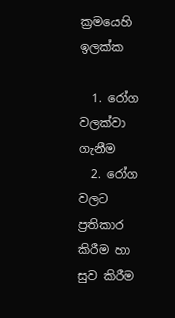ක්‍රමයෙහි ඉලක්ක

  1. රෝග වලක්වා ගැනීම
  2. රෝග වලට ප්‍රතිකාර කිරීම හා සුව කිරීම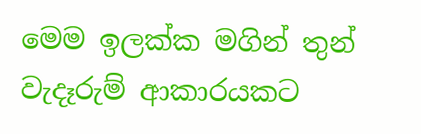මෙම ඉලක්ක මගින් තුන් වැදෑරුම් ආකාරයකට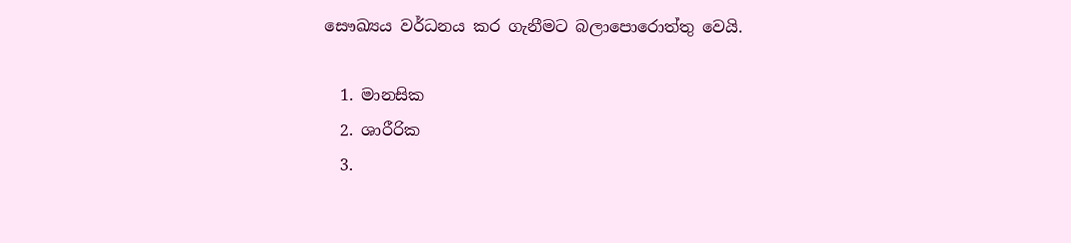සෞඛ්‍යය වර්ධනය කර ගැනීමට බලාපොරොත්තු වෙයි.

  1. මානසික
  2. ශාරීරික
  3.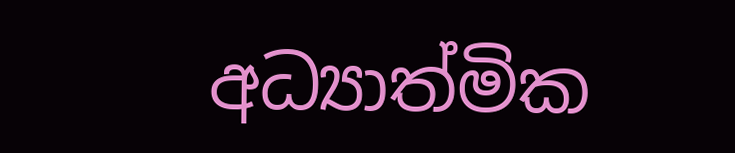අධ්‍යාත්මික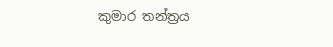කුමාර තන්ත්‍රය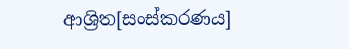ආශ්‍රිත[සංස්කරණය]